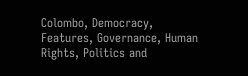Colombo, Democracy, Features, Governance, Human Rights, Politics and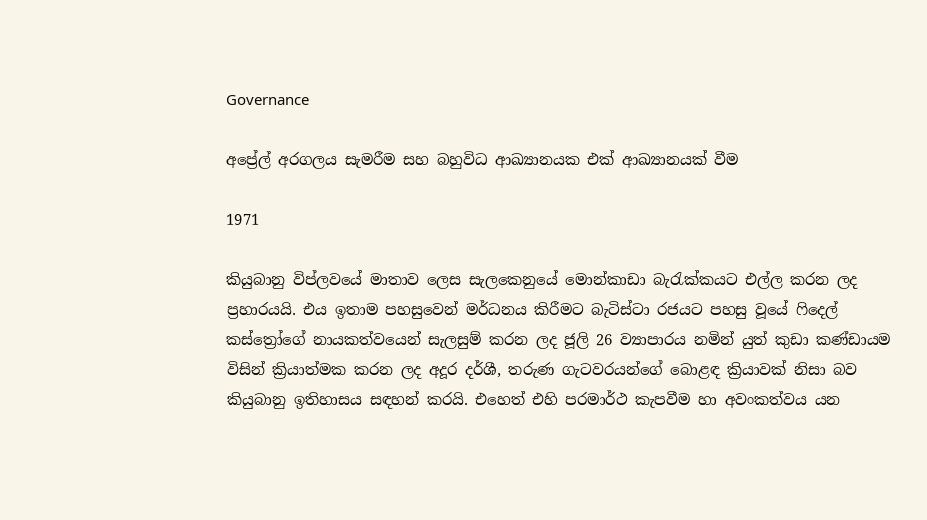Governance

අප්‍රේල් අරගලය සැමරීම සහ බහුවිධ ආඛ්‍යානයක එක් ආඛ්‍යානයක් වීම

1971

කියුබානු විප්ලවයේ මාතාව ලෙස සැලකෙනුයේ මොන්කාඩා බැරැක්කයට එල්ල කරන ලද ප්‍රහාරයයි. එය ඉතාම පහසුවෙන් මර්ධනය කිරීමට බැටිස්ටා රජයට පහසු වූයේ ෆිදෙල් කස්ත්‍රෝගේ නායකත්වයෙන් සැලසුම් කරන ලද ජූලි 26 ව්‍යාපාරය නමින් යුත් කුඩා කණ්ඩායම විසින් ක්‍රියාත්මක කරන ලද අදූර දර්ශී, තරුණ ගැටවරයන්ගේ බොළඳ ක්‍රියාවක් නිසා බව කියුබානු ඉතිහාසය සඳහන් කරයි. එහෙත් එහි පරමාර්ථ කැපවීම හා අවංකත්වය යන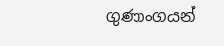ගුණාංගයන්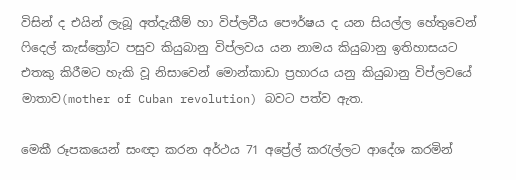විසින් ද එයින් ලැබූ අත්දැකීම් හා විප්ලවීය පෞර්ෂය ද යන සියල්ල හේතුවෙන් ෆිදෙල් කැස්ත්‍රෝට පසුව කියුබානු විප්ලවය යන නාමය කියුබානු ඉතිහාසයට එතකු කිරීමට හැකි වූ නිසාවෙන් මොන්කාඩා ප්‍රහාරය යනු කියුබානු විප්ලවයේ මාතාව(mother of Cuban revolution) බවට පත්ව ඇත.

මෙකී රූපකයෙන් සංඥා කරන අර්ථය 71 අප්‍රේල් කරැල්ලට ආදේශ කරමින්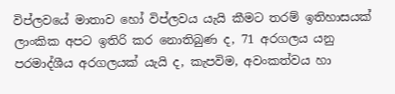විප්ලවයේ මාතාව හෝ විප්ලවය යැයි කීමට තරම් ඉතිහාසයක් ලාංකික අපට ඉතිරි කර නොතිබුණ ද, 71 අරගලය යනු පරමාද්ශීය අරගලයක් යැයි ද, කැපවිම, අවංකත්වය හා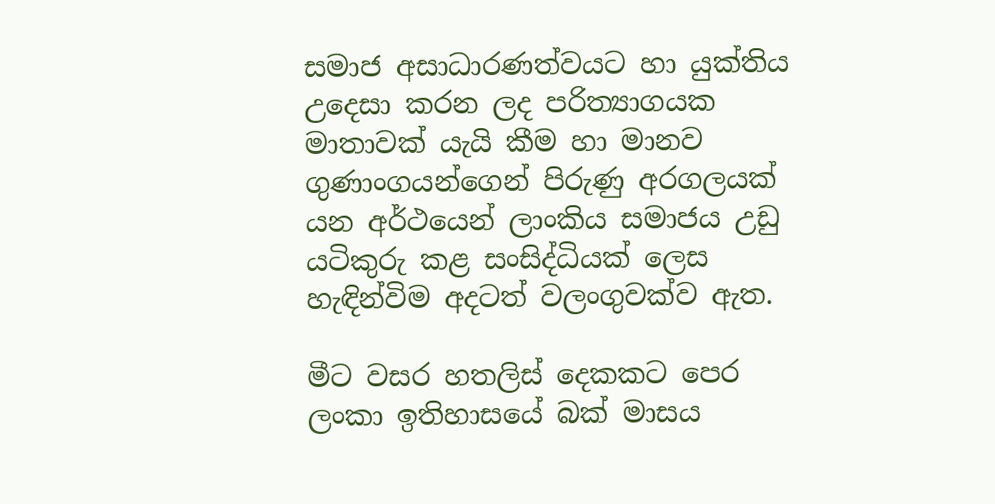සමාජ අසාධාරණත්වයට හා යුක්තිය උදෙසා කරන ලද පරිත්‍යාගයක මාතාවක් යැයි කීම හා මානව ගුණාංගයන්ගෙන් පිරුණු අරගලයක් යන අර්ථයෙන් ලාංකිය සමාජය උඩු යටිකුරු කළ සංසිද්ධියක් ලෙස හැඳින්විම අදටත් වලංගුවක්ව ඇත.

මීට වසර හතලිස් දෙකකට පෙර ලංකා ඉතිහාසයේ බක් මාසය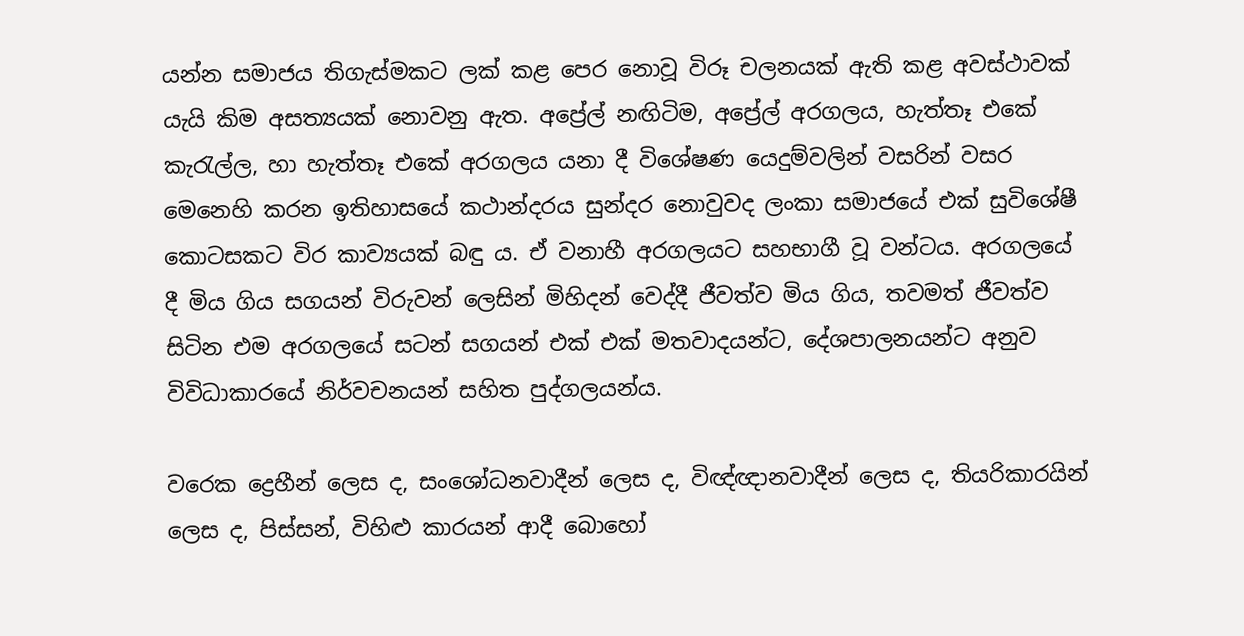යන්න සමාජය තිගැස්මකට ලක් කළ පෙර නොවූ විරූ චලනයක් ඇති කළ අවස්ථාවක් යැයි කිම අසත්‍යයක් නොවනු ඇත. අප්‍රේල් නඟිටිම, අප්‍රේල් අරගලය, හැත්තෑ එකේ කැරැල්ල, හා හැත්තෑ එකේ අරගලය යනා දී විශේෂණ යෙදුම්වලින් වසරින් වසර මෙනෙහි කරන ඉතිහාසයේ කථාන්දරය සුන්දර නොවුවද ලංකා සමාජයේ එක් සුවිශේෂී කොටසකට විර කාව්‍යයක් බඳු ය. ඒ වනාහී අරගලයට සහභාගී වූ වන්ටය. අරගලයේ දී මිය ගිය සගයන් විරුවන් ලෙසින් මිහිදන් වෙද්දී ජීවත්ව මිය ගිය, තවමත් ජීවත්ව සිටින එම අරගලයේ සටන් සගයන් එක් එක් මතවාදයන්ට, දේශපාලනයන්ට අනුව විවිධාකාරයේ නිර්වචනයන් සහිත පුද්ගලයන්ය.

වරෙක ද්‍රෙහීන් ලෙස ද, සංශෝධනවාදීන් ලෙස ද, විඥ්ඥානවාදීන් ලෙස ද, තියරිකාරයින් ලෙස ද, පිස්සන්, විහිළු කාරයන් ආදී බොහෝ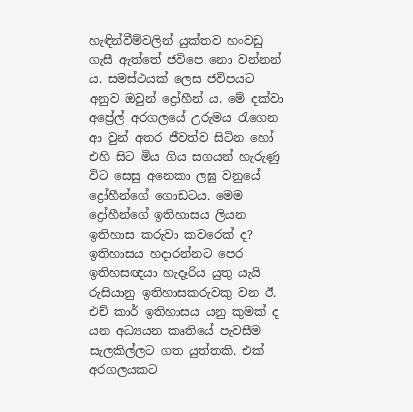හැඳින්වීම්වලින් යුක්තව හංවඩු ගැසී ඇත්තේ ජවිපෙ නො වන්නන් ය. සමස්ථයක් ලෙස ජවිපයට අනුව ඔවුන් ද්‍රෝහීන් ය. මේ දක්වා අප්‍රේල් අරගලයේ උරුමය රැගෙන ආ වුන් අතර ජීවත්ව සිටින හෝ එහි සිට මිය ගිය සගයන් හැරුණු විට සෙසු අනෙකා ලඝු වනුයේ ද්‍රෝහීන්ගේ ගොඩටය. මෙම ද්‍රෝහීන්ගේ ඉතිහාසය ලියන ඉතිහාස කරුවා කවරෙක් ද? ඉතිහාසය හදාරන්නට පෙර ඉතිහසඥයා හැදෑරිය යුතු යැයි රුසියානු ඉතිහාසකරුවකු වන ඊ. එච් කාර් ඉතිහාසය යනු කුමක් ද යන අධ්‍යයන කෘතියේ පැවසීම සැලකිල්ලට ගත යුත්තකි. එක් අරගලයකට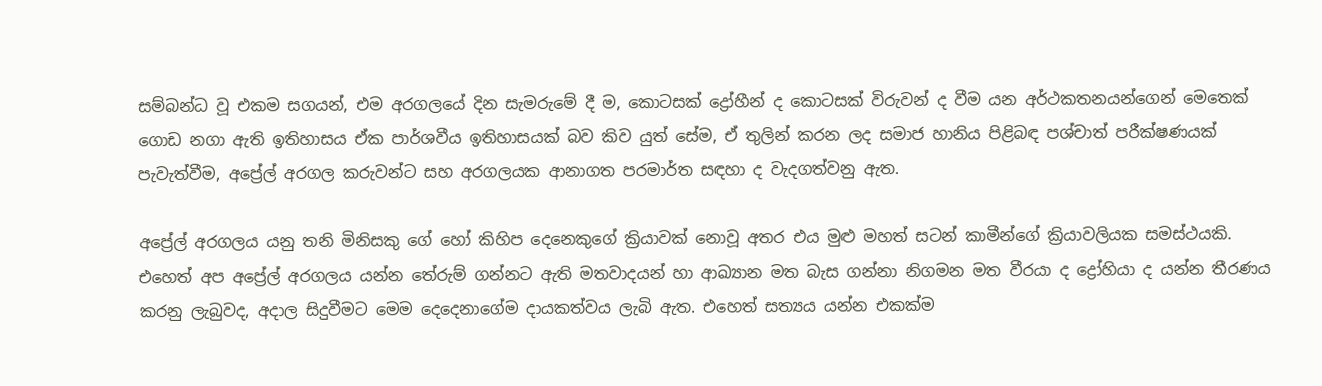සම්බන්ධ වූ එකම සගයන්, එම අරගලයේ දින සැමරුමේ දී ම, කොටසක් ද්‍රෝහීන් ද කොටසක් විරුවන් ද වීම යන අර්ථකතනයන්ගෙන් මෙතෙක් ගොඩ නගා ඇති ඉතිහාසය ඒක පාර්ශවීය ඉතිහාසයක් බව කිව යුත් සේම, ඒ තුලින් කරන ලද සමාජ හානිය පිළිබඳ පශ්චාත් පරීක්ෂණයක් පැවැත්වීම, අප්‍රේල් අරගල කරුවන්ට සහ අරගලයක ආනාගත පරමාර්ත සඳහා ද වැදගත්වනු ඇත.

අප්‍රේල් අරගලය යනු තනි මිනිසකු ගේ හෝ කිහිප දෙනෙකුගේ ක්‍රියාවක් නොවූ අතර එය මුළු මහත් සටන් කාමීන්ගේ ක්‍රියාවලියක සමස්ථයකි. එහෙත් අප අප්‍රේල් අරගලය යන්න තේරුම් ගන්නට ඇති මතවාදයන් හා ආඛ්‍යාන මත බැස ගන්නා නිගමන මත වීරයා ද ද්‍රෝහියා ද යන්න තීරණය කරනු ලැබුවද, අදාල සිදුවීමට මෙම දෙදෙනාගේම දායකත්වය ලැබි ඇත. එහෙත් සත්‍යය යන්න එකක්ම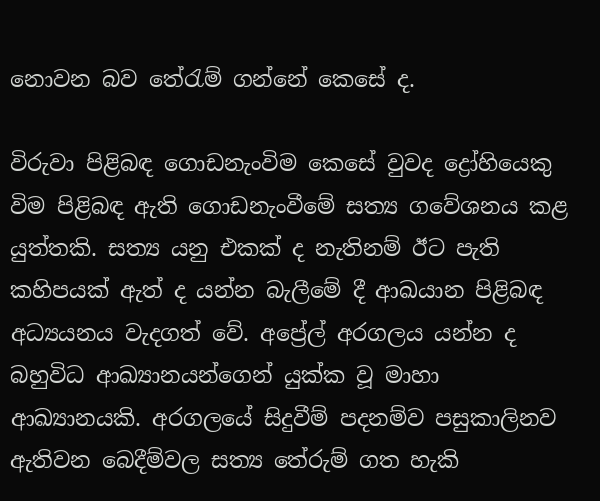නොවන බව තේරැම් ගන්නේ කෙසේ ද.

විරුවා පිළිබඳ ගොඩනැංවිම කෙසේ වුවද ද්‍රෝහියෙකු විම පිළිබඳ ඇති ගොඩනැංවීමේ සත්‍ය ගවේශනය කළ යුත්තකි. සත්‍ය යනු එකක් ද නැතිනම් ඊට පැති කහිපයක් ඇත් ද යන්න බැලීමේ දී ආඛයාන පිළිබඳ අධ්‍යයනය වැදගත් වේ. අප්‍රේල් අරගලය යන්න ද බහුවිධ ආඛ්‍යානයන්ගෙන් යුක්ක වූ මාහා ආඛ්‍යානයකි. අරගලයේ සිදුවීම් පදනම්ව පසුකාලිනව ඇතිවන බෙදීම්වල සත්‍ය තේරුම් ගත හැකි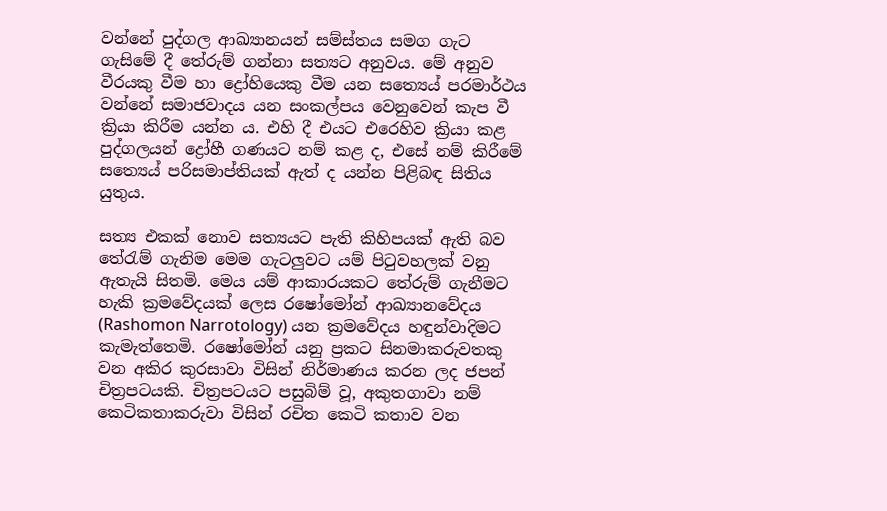වන්නේ පුද්ගල ආඛ්‍යානයන් සම්ස්තය සමග ගැට ගැසිමේ දී තේරුම් ගන්නා සත්‍යට අනුවය. මේ අනුව වීරයකු වීම හා ද්‍රෝහියෙකු වීම යන සත්‍යෙය් පරමාර්ථය වන්නේ සමාජවාදය යන සංකල්පය වෙනුවෙන් කැප වී ක්‍රියා කිරීම යන්න ය. එහි දී එයට එරෙහිව ක්‍රියා කළ පුද්ගලයන් ද්‍රෝහී ගණයට නම් කළ ද, එසේ නම් කිරීමේ සත්‍යෙය් පරිසමාප්තියක් ඇත් ද යන්න පිළිබඳ සිතිය යුතුය.

සත්‍ය එකක් නොව සත්‍යයට පැති කිහිපයක් ඇති බව තේරැම් ගැනිම මෙම ගැටලුවට යම් පිටුවහලක් වනු ඇතැයි සිතමි. මෙය යම් ආකාරයකට තේරුම් ගැනීමට හැකි ක්‍රමවේදයක් ලෙස රෂෝමෝන් ආඛ්‍යානවේදය (Rashomon Narrotology) යන ක්‍රමවේදය හඳුන්වාදිමට කැමැත්තෙමි. රෂෝමෝන් යනු ප්‍රකට සිනමාකරුවතකු වන අකිර කුරසාවා විසින් නිර්මාණය කරන ලද ජපන් චිත්‍රපටයකි. චිත්‍රපටයට පසුබිම් වූ, අකුතගාවා නම් කෙටිකතාකරුවා විසින් රචිත කෙටි කතාව වන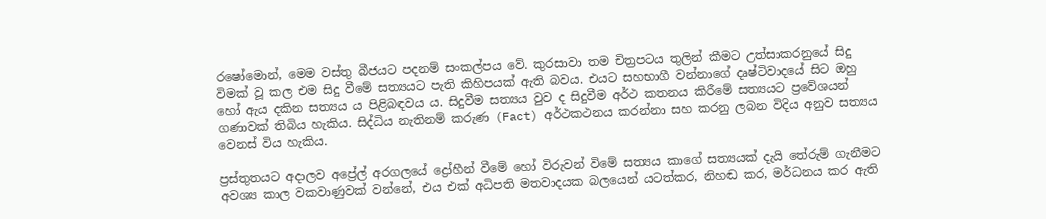රෂෝමොන්, මෙම වස්තු බීජයට පදනම් සංකල්පය වේ. කුරසාවා තම චිත්‍රපටය තුලින් කීමට උත්සාකරනුයේ සිදු විමක් වූ කල එම සිදු වීමේ සත්‍යයට පැති කිහිපයක් ඇති බවය. එයට සහභාගී වන්නාගේ දෘෂ්ටිවාදයේ සිට ඔහු හෝ ඇය දකින සත්‍යය ය පිළිබඳවය ය. සිදුවීම සත්‍යය වුව ද සිදුවීම අර්ථ කතනය කිරීමේ සත්‍යයට ප්‍රවේශයන් ගණාවක් තිබිය හැකිය. සිද්ධිය නැතිනම් කරුණ (Fact) අර්ථකථනය කරන්නා සහ කරනු ලබන විදිය අනුව සත්‍යය වෙනස් විය හැකිය.

ප්‍රස්තුතයට අදාලව අප්‍රේල් අරගලයේ ද්‍රෝහීන් වීමේ හෝ විරුවන් විමේ සත්‍යය කාගේ සත්‍යයක් දැයි තේරුම් ගැනීමට අවශ්‍ය කාල වකවාණුවක් වන්නේ, එය එක් අධිපති මතවාදයක බලයෙන් යටත්කර, නිහඬ කර, මර්ධනය කර ඇති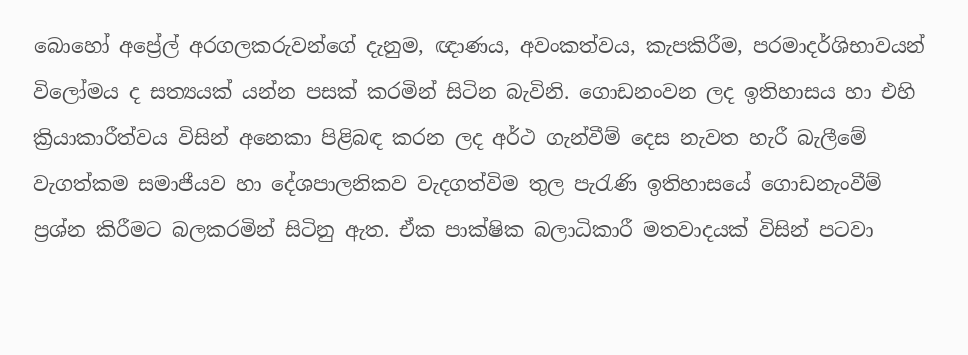බොහෝ අප්‍රේල් අරගලකරුවන්ගේ දැනුම, ඥාණය, අවංකත්වය, කැපකිරීම, පරමාදර්ශිභාවයන් විලෝමය ද සත්‍යයක් යන්න පසක් කරමින් සිටින බැවිනි. ගොඩනංවන ලද ඉතිහාසය හා එහි ක්‍රියාකාරීත්වය විසින් අනෙකා පිළිබඳ කරන ලද අර්ථ ගැන්වීම් දෙස නැවත හැරී බැලීමේ වැගත්කම සමාජීයව හා දේශපාලනිකව වැදගත්විම තුල පැරැණි ඉතිහාසයේ ගොඩනැංවීම් ප්‍රශ්න කිරීමට බලකරමින් සිටිනු ඇත. ඒක පාක්ෂික බලාධිකාරී මතවාදයක් විසින් පටවා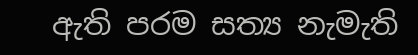ඇති පරම සත්‍ය නැමැති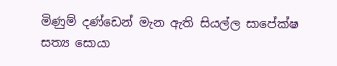මිණුම් දණ්ඩෙන් මැන ඇති සියල්ල සාපේක්ෂ සත්‍ය සොයා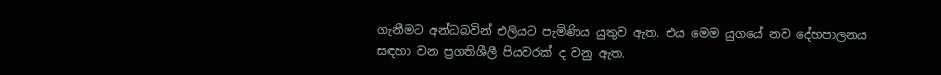ගැනීමට අන්ධබවින් එලියට පැමිණිය යුතුව ඇත. එය මෙම යුගයේ නව දේහපාලනය සඳහා වන ප්‍රගතිශීලී පියවරක් ද වනු ඇත.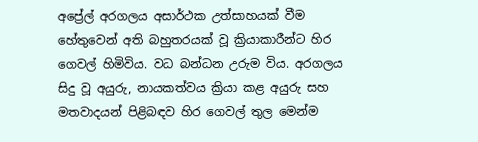අප්‍රේල් අරගලය අසාර්ථක උත්සාහයක් වීම හේතුවෙන් අති බහුතරයක් වූ ක්‍රියාකාරීන්ට හිර ගෙවල් හිමිවිය. වධ බන්ධන උරුම විය. අරගලය සිදු වූ අයුරු, නායකත්වය ක්‍රියා කළ අයුරු සහ මතවාදයන් පිළිබඳව හිර ගෙවල් තුල මෙන්ම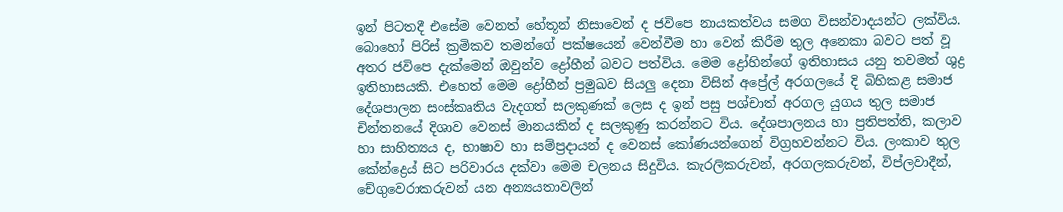ඉන් පිටතදී එසේම වෙනත් හේතූන් නිසාවෙන් ද ජවිපෙ නායකත්වය සමග විසන්වාදයන්ට ලක්විය. බොහෝ පිරිස් ක්‍රමිකව තමන්ගේ පක්ෂයෙන් වෙන්වීම හා වෙන් කිරීම තුල අනෙකා බවට පත් වූ අතර ජවිපෙ දැක්මෙන් ඔවුන්ව ද්‍රෝහීන් බවට පත්විය. මෙම ද්‍රෝහින්ගේ ඉතිහාසය යනු තවමත් ශුද්‍ර ඉතිහාසයකි. එහෙත් මෙම ද්‍රෝහීන් ප්‍රමුඛව සියලු දෙනා විසින් අප්‍රේල් අරගලයේ දි බිහිකළ සමාජ දේශපාලන සංස්කෘතිය වැදගත් සලකුණක් ලෙස ද ඉන් පසු පශ්චාත් අරගල යුගය තුල සමාජ චින්තනයේ දිශාව වෙනස් මානයකින් ද සලකුණු කරන්නට විය. දේශපාලනය හා ප්‍රතිපත්ති, කලාව හා සාහිත්‍යය ද, භාෂාව හා සම්ප්‍රදායන් ද වෙනස් කෝණයන්ගෙන් විග්‍රහවන්නට විය. ලංකාව තුල කේන්ද්‍රෙය් සිට පරිවාරය දක්වා මෙම චලනය සිදුවිය. කැරලිකරුවන්, අරගලකරුවන්, විප්ලවාදීන්, චේගුවෙරාකරුවන් යන අන්‍යයතාවලින්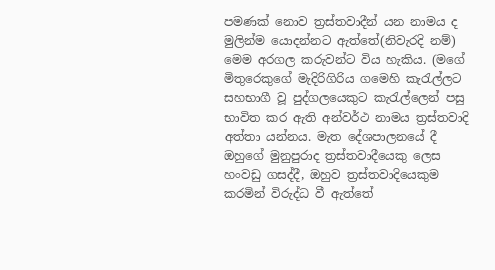පමණක් නොව ත්‍රස්තවාදීන් යන නාමය ද මුලින්ම යොදන්නට ඇත්තේ(නිවැරදි නම්) මෙම අරගල කරුවන්ට විය හැකිය. (මගේ මිතුරෙකුගේ මැදිරිගිරිය ගමෙහි කැරැල්ලට සහභාගී වූ පුද්ගලයෙකුට කැරැල්ලෙන් පසු භාවිත කර ඇති අන්වර්ථ නාමය ත්‍රස්තවාදි අත්තා යන්නය. මැත දේශපාලනයේ දී ඔහුගේ මුනුපුරාද ත්‍රස්තවාදීයෙකු ලෙස හංවඩු ගසද්දී, ඔහුව ත්‍රස්තවාදියෙකුම කරමින් විරුද්ධ වී ඇත්තේ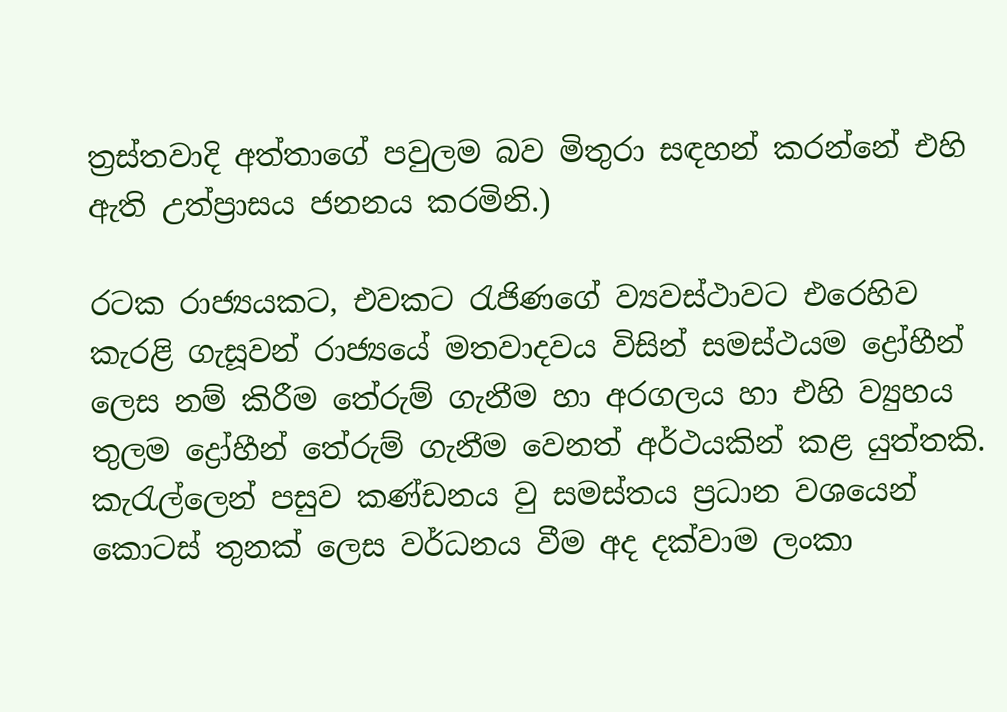ත්‍රස්තවාදි අත්තාගේ පවුලම බව මිතුරා සඳහන් කරන්නේ එහි ඇති උත්ප්‍රාසය ජනනය කරමිනි.)

රටක රාජ්‍යයකට, එවකට රැජිණගේ ව්‍යවස්ථාවට එරෙහිව කැරළි ගැසූවන් රාජ්‍යයේ මතවාදවය විසින් සමස්ථයම ද්‍රෝහීන් ලෙස නම් කිරීම තේරුම් ගැනීම හා අරගලය හා එහි ව්‍යුහය තුලම ද්‍රෝහීන් තේරුම් ගැනීම වෙනත් අර්ථයකින් කළ යුත්තකි. කැරැල්ලෙන් පසුව කණ්ඩනය වු සමස්තය ප්‍රධාන වශයෙන් කොටස් තුනක් ලෙස වර්ධනය වීම අද දක්වාම ලංකා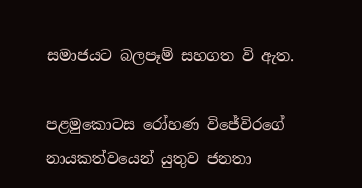සමාජයට බලපෑම් සහගත වි ඇත.

පළමුකොටස රෝහණ විජේවිරගේ නායකත්වයෙන් යුතුව ජනතා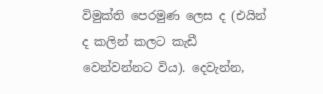විමුක්ති පෙරමුණ ලෙස ද (එයින් ද කලින් කලට කැඩී වෙන්වන්නට විය). දෙවැන්න,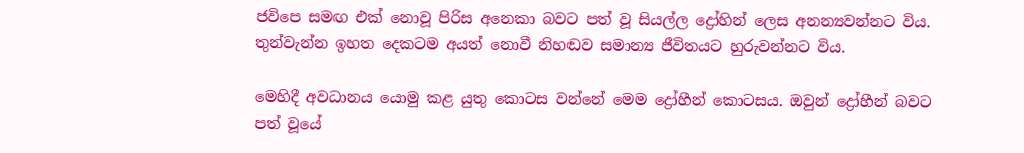ජවිපෙ සමඟ එක් නොවූ පිරිස අනෙකා බවට පත් වූ සියල්ල ද්‍රෝහින් ලෙස අනන්‍යවන්නට විය. තුන්වැන්න ඉහත දෙකටම අයත් නොවී නිහඬව සමාන්‍ය ජීවිතයට හුරුවන්නට විය.

මෙහිදී අවධානය යොමු කළ යුතු කොටස වන්නේ මෙම ද්‍රෝහීන් කොටසය. ඔවුන් ද්‍රෝහීන් බවට පත් වූයේ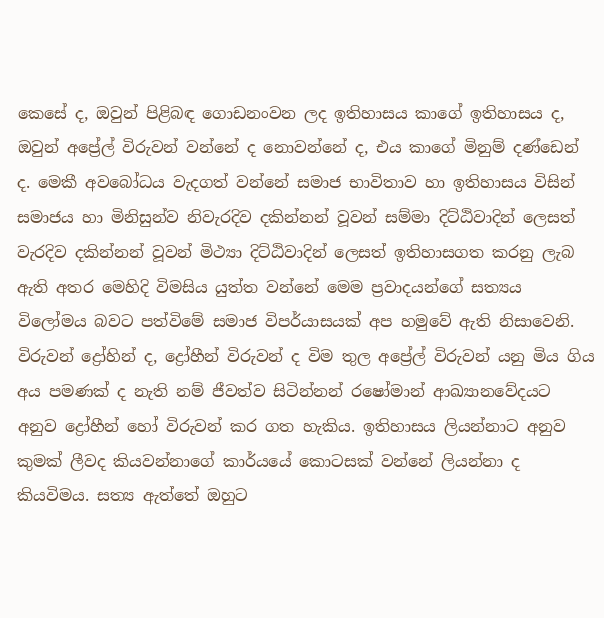කෙසේ ද, ඔවුන් පිළිබඳ ගොඩනංවන ලද ඉතිහාසය කාගේ ඉතිහාසය ද, ඔවුන් අප්‍රේල් විරුවන් වන්නේ ද නොවන්නේ ද, එය කාගේ මිනුම් දණ්ඩෙන් ද. මෙකී අවබෝධය වැදගත් වන්නේ සමාජ භාවිතාව හා ඉතිහාසය විසින් සමාජය හා මිනිසුන්ව නිවැරදිව දකින්නන් වූවන් සම්මා දිට්ඨිවාදින් ලෙසත් වැරදිව දකින්නන් වූවන් මිථ්‍යා දිට්ඨිවාදින් ලෙසත් ඉතිහාසගත කරනු ලැබ ඇති අතර මෙහිදි විමසිය යුත්ත වන්නේ මෙම ප්‍රවාදයන්ගේ සත්‍යය විලෝමය බවට පත්විමේ සමාජ විපර්යාසයක් අප හමුවේ ඇති නිසාවෙනි. විරුවන් ද්‍රෝහින් ද, ද්‍රෝහීන් විරුවන් ද විම තුල අප්‍රේල් විරුවන් යනු මිය ගිය අය පමණක් ද නැති නම් ජීවත්ව සිටින්නන් රෂෝමාන් ආඛ්‍යානවේදයට අනුව ද්‍රෝහීන් හෝ විරුවන් කර ගත හැකිය. ඉතිහාසය ලියන්නාට අනුව කුමක් ලීවද කියවන්නාගේ කාර්යයේ කොටසක් වන්නේ ලියන්නා ද කියවිමය. සත්‍ය ඇත්තේ ඔහුට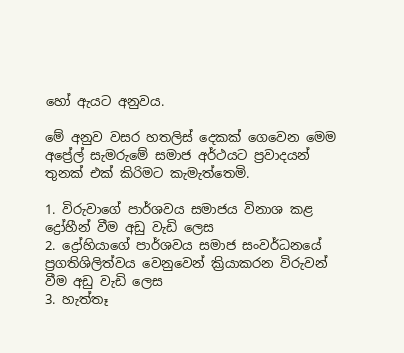හෝ ඇයට අනුවය.

මේ අනුව වසර හතලිස් දෙකක් ගෙවෙන මෙම අප්‍රේල් සැමරුමේ සමාජ අර්ථයට ප්‍රවාදයන් තුනක් එක් කිරිමට කැමැත්තෙමි.

1. විරුවාගේ පාර්ශවය සමාජය විනාශ කළ ද්‍රෝහීන් වීම අඩු වැඩි ලෙස
2. ද්‍රෝහියාගේ පාර්ශවය සමාජ සංවර්ධනයේ ප්‍රගතිශිලිත්වය වෙනුවෙන් ක්‍රියාකරන විරුවන් වීම අඩු වැඩි ලෙස
3. හැත්තෑ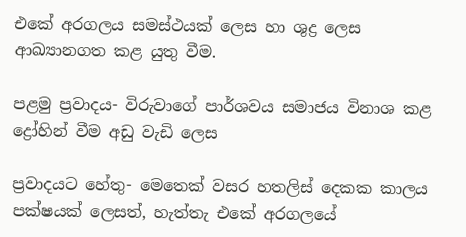එකේ අරගලය සමස්ථයක් ලෙස හා ශුද්‍ර ලෙස ආඛ්‍යානගත කළ යුතු වීම.

පළමු ප්‍රවාදය- විරුවාගේ පාර්ශවය සමාජය විනාශ කළ ද්‍රෝහින් වීම අඩු වැඩි ලෙස

ප්‍රවාදයට හේතු- මෙතෙක් වසර හතලිස් දෙකක කාලය පක්ෂයක් ලෙසත්, හැත්තැ එකේ අරගලයේ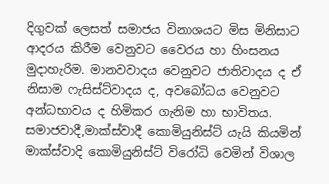දිගුවක් ලෙසත් සමාජය විනාශයට මිස මිනිසාට ආදරය කිරීම වෙනුවට වෛරය හා හිංසනය මුදාහැරිම. මානවවාදය වෙනුවට ජාතිවාදය ද ඒ නිසාම ෆැසිස්ට්වාදය ද, අවබෝධය වෙනුවට අන්ධභාවය ද හිමිකර ගැනිම හා භාවිතය. සමාජවාදී,මාක්ස්වාදී කොමියුනිස්ට් යැයි කියමින් මාක්ස්වාදි කොමියුනිස්ට් විරෝධි වෙමින් විශාල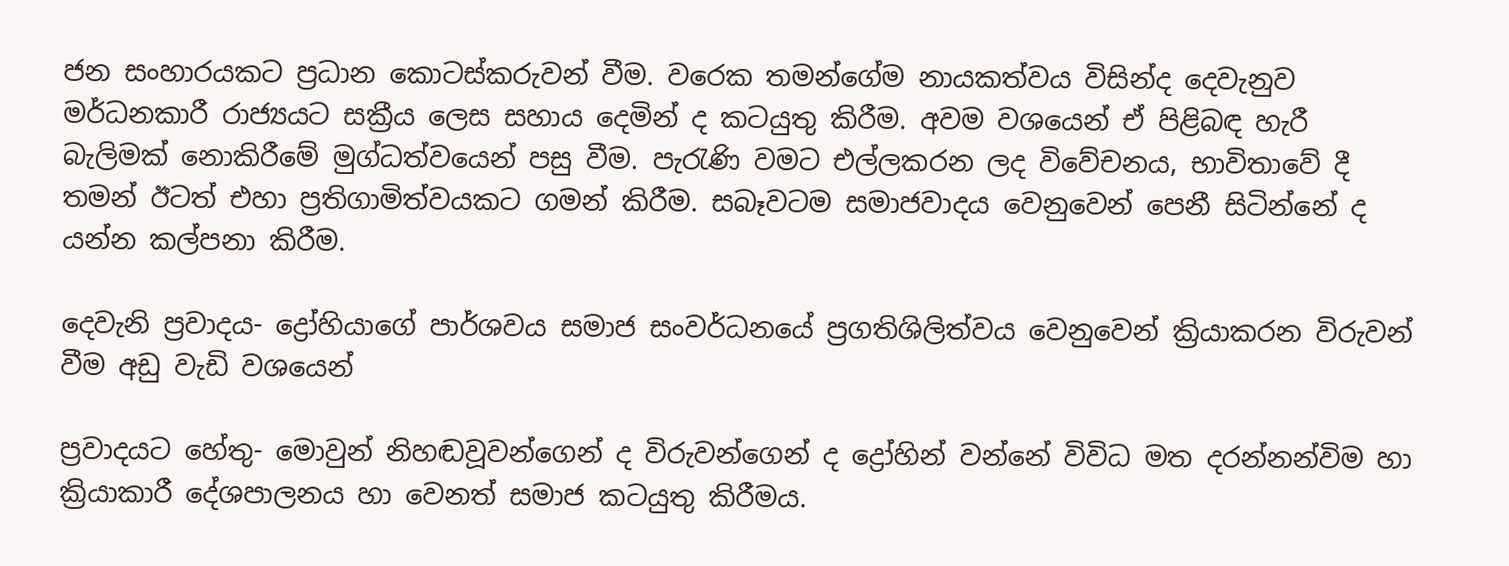ජන සංහාරයකට ප්‍රධාන කොටස්කරුවන් වීම. වරෙක තමන්ගේම නායකත්වය විසින්ද දෙවැනුව මර්ධනකාරී රාජ්‍යයට සක්‍රීය ලෙස සහාය දෙමින් ද කටයුතු කිරීම. අවම වශයෙන් ඒ පිළිබඳ හැරී බැලිමක් නොකිරීමේ මුග්ධත්වයෙන් පසු වීම. පැරැණි වමට එල්ලකරන ලද විවේචනය, භාවිතාවේ දී තමන් ඊටත් එහා ප්‍රතිගාමිත්වයකට ගමන් කිරීම. සබෑවටම සමාජවාදය වෙනුවෙන් පෙනී සිටින්නේ ද යන්න කල්පනා කිරීම.

දෙවැනි ප්‍රවාදය- ද්‍රෝහියාගේ පාර්ශවය සමාජ සංවර්ධනයේ ප්‍රගතිශිලිත්වය වෙනුවෙන් ක්‍රියාකරන විරුවන් වීම අඩු වැඩි වශයෙන්

ප්‍රවාදයට හේතු- මොවුන් නිහඬවූවන්ගෙන් ද විරුවන්ගෙන් ද ද්‍රෝහින් වන්නේ විවිධ මත දරන්නන්විම හා ක්‍රියාකාරී දේශපාලනය හා වෙනත් සමාජ කටයුතු කිරීමය.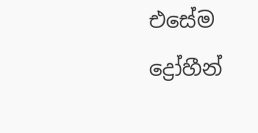එසේම ද්‍රෝහීන්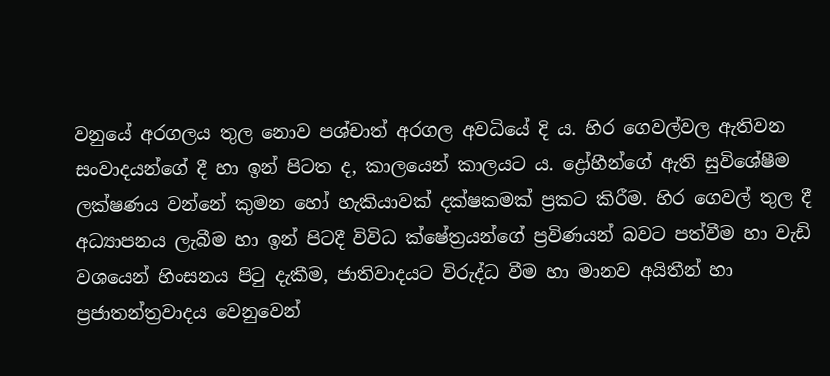වනුයේ අරගලය තුල නොව පශ්චාත් අරගල අවධියේ දි ය. හිර ගෙවල්වල ඇතිවන සංවාදයන්ගේ දී හා ඉන් පිටත ද, කාලයෙන් කාලයට ය. ද්‍රෝහීන්ගේ ඇති සුවිශේෂීම ලක්ෂණය වන්නේ කුමන හෝ හැකියාවක් දක්ෂකමක් ප්‍රකට කිරීම. හිර ගෙවල් තුල දී අධ්‍යාපනය ලැබීම හා ඉන් පිටදී විවිධ ක්ෂේත්‍රයන්ගේ ප්‍රවිණයන් බවට පත්වීම හා වැඩි වශයෙන් හිංසනය පිටු දැකීම, ජාතිවාදයට විරුද්ධ වීම හා මානව අයිතීන් හා ප්‍රජාතන්ත්‍රවාදය වෙනුවෙන්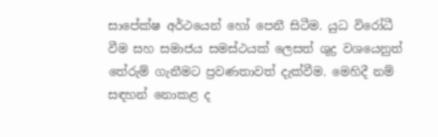සාපේක්ෂ අර්ථයෙන් හෝ පෙනී සිටීම. යුධ විරෝධී වීම සහ සමාජය සමස්ථයක් ලෙසත් ශුද්‍ර වශයෙනුත් තේරුම් ගැනීමට ප්‍රවණතාවත් දැක්වීම. මෙහිදී නම් සඳහන් නොකළ ද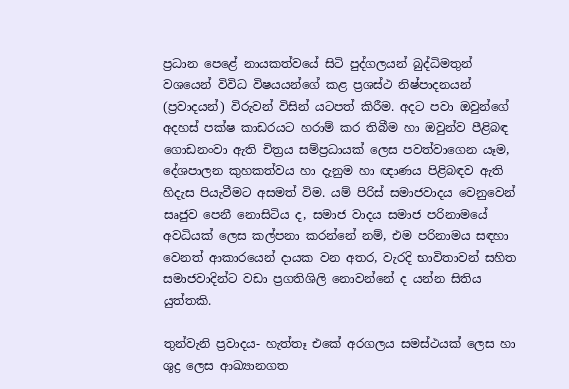ප්‍රධාන පෙළේ නායකත්වයේ සිටි පුද්ගලයන් බුද්ධිමතුන් වශයෙන් විවිධ විෂයයන්ගේ කළ ප්‍රශස්ථ නිෂ්පාදනයන් (ප්‍රවාදයන්) විරුවන් විසින් යටපත් කිරීම. අදට පවා ඔවුන්ගේ අදහස් පක්ෂ කාඩරයට හරාම් කර තිබීම හා ඔවුන්ව පීළිබඳ ගොඩනංවා ඇති චිත්‍රය සම්ප්‍රධායක් ලෙස පවත්වාගෙන යෑම, දේශපාලන කුහකත්වය හා දැනුම හා ඥාණය පිළිබඳව ඇති හිදැස පියැවීමට අසමත් විම. යම් පිරිස් සමාජවාදය වෙනුවෙන් සෘජුව පෙනී නොසිටිය ද, සමාජ වාදය සමාජ පරිනාමයේ අවධියක් ලෙස කල්පනා කරන්නේ නම්, එම පරිනාමය සඳහා වෙනත් ආකාරයෙන් දායක වන අතර, වැරදි භාවිතාවන් සහිත සමාජවාදින්ට වඩා ප්‍රගතිශිලි නොවන්නේ ද යන්න සිතිය යුත්තකි.

තුන්වැනි ප්‍රවාදය- හැත්තෑ එකේ අරගලය සමස්ථයක් ලෙස හා ශුද්‍ර ලෙස ආඛ්‍යානගත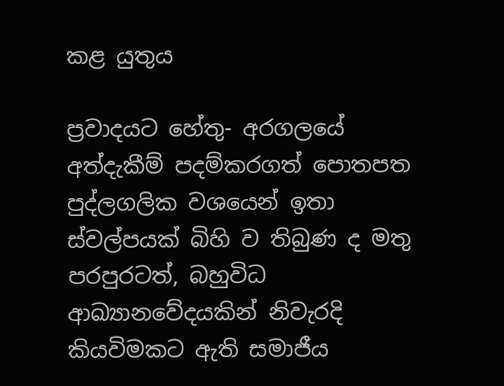කළ යුතුය

ප්‍රවාදයට හේතු- අරගලයේ අත්දැකීම් පදම්කරගත් පොතපත පුද්ලගලික වශයෙන් ඉතා ස්වල්පයක් බිහි ව තිබුණ ද මතු පරපුරටත්, බහුවිධ ආඛ්‍යානවේදයකින් නිවැරදි කියවිමකට ඇති සමාජීය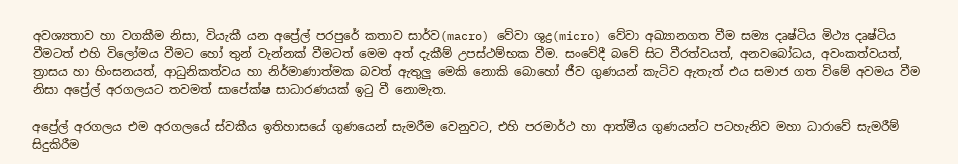අවශ්‍යතාව හා වගකීම නිසා, වියැකී යන අප්‍රේල් පරපුරේ කතාව සාර්ව(macro) වේවා ශුද්‍ර(micro) වේවා අඛ්‍යානගත වීම සම්‍ය දෘෂ්ටිය මිථ්‍ය දෘෂ්ටිය වීමටත් එහි විලෝමය වීමට හෝ තුන් වැන්නක් වීමටත් මෙම අත් දැකීම් උපස්ථම්භක වීම. සංවේදී බවේ සිට වීරත්වයත්, අනවබෝධය, අවංකත්වයත්, ත්‍රාසය හා හිංසනයත්, ආධුනිකත්වය හා නිර්මාණාත්මක බවත් ඇතුලු මෙකි නොකි බොහෝ ජීව ගුණයන් කැටිව ඇතැත් එය සමාජ ගත විමේ අවමය වීම නිසා අප්‍රේල් අරගලයට තවමත් සාපේක්ෂ සාධාරණයක් ඉටු වී නොමැත.

අප්‍රේල් අරගලය එම අරගලයේ ස්වකීය ඉතිහාසයේ ගුණයෙන් සැමරීම වෙනුවට, එහි පරමාර්ථ හා ආත්මීය ගුණයන්ට පටහැනිව මහා ධාරාවේ සැමරීම් සිදුකිරීම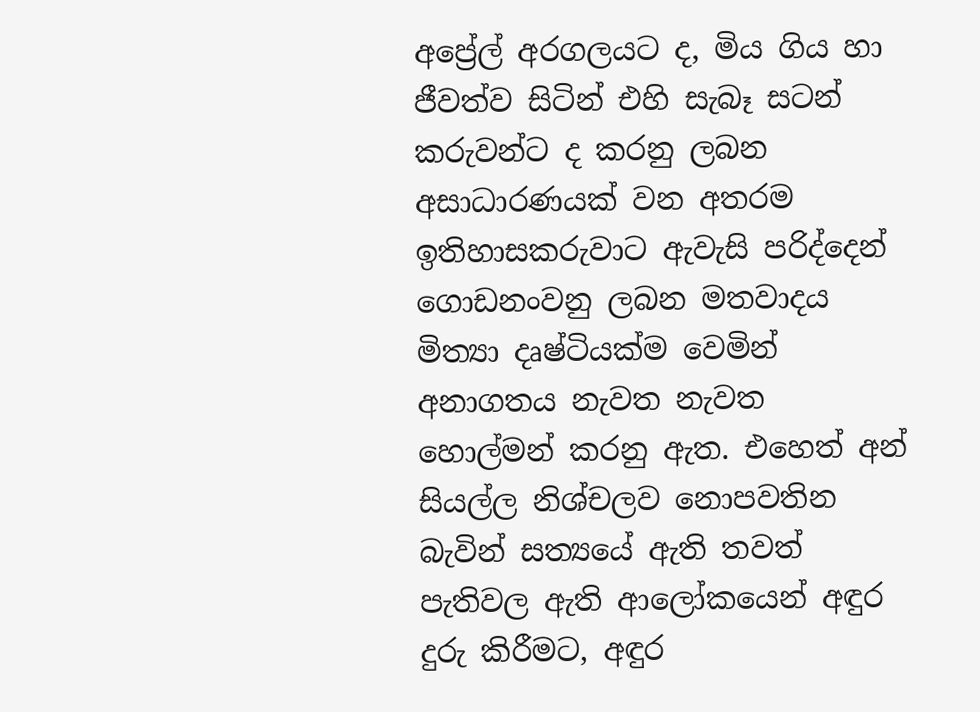අප්‍රේල් අරගලයට ද, මිය ගිය හා ජීවත්ව සිටින් එහි සැබෑ සටන් කරුවන්ට ද කරනු ලබන අසාධාරණයක් වන අතරම ඉතිහාසකරුවාට ඇවැසි පරිද්දෙන් ගොඩනංවනු ලබන මතවාදය මිත්‍යා දෘෂ්ටියක්ම වෙමින් අනාගතය නැවත නැවත හොල්මන් කරනු ඇත. එහෙත් අන් සියල්ල නිශ්චලව නොපවතින බැවින් සත්‍යයේ ඇති තවත් පැතිවල ඇති ආලෝකයෙන් අඳුර දුරු කිරීමට, අඳුර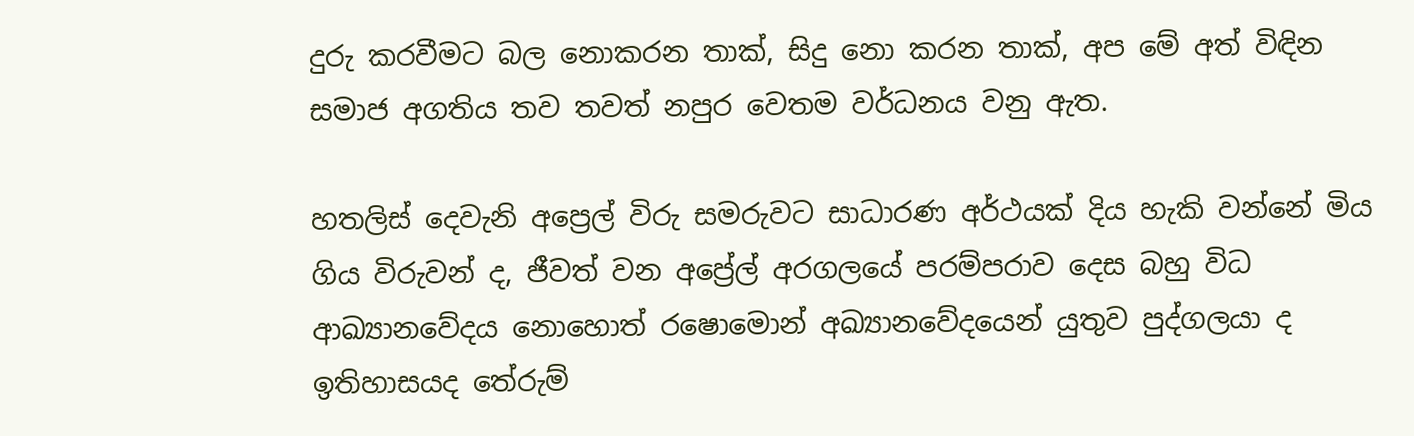දුරු කරවීමට බල නොකරන තාක්, සිදු නො කරන තාක්, අප මේ අත් විඳින සමාජ අගතිය තව තවත් නපුර වෙතම වර්ධනය වනු ඇත.

හතලිස් දෙවැනි අප්‍රෙල් විරු සමරුවට සාධාරණ අර්ථයක් දිය හැකි වන්නේ මිය ගිය විරුවන් ද, ජීවත් වන අප්‍රේල් අරගලයේ පරම්පරාව දෙස බහු විධ ආඛ්‍යානවේදය නොහොත් රෂොමොන් අඛ්‍යානවේදයෙන් යුතුව පුද්ගලයා ද ඉතිහාසයද තේරුම්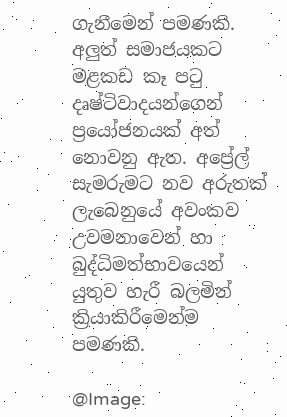ගැනීමෙන් පමණකි. අලුත් සමාජයකට මළකඩ කෑ පටු දෘෂ්ටිවාදයන්ගෙන් ප්‍රයෝජනයක් අත් නොවනු ඇත. අප්‍රේල් සැමරුමට නව අරුතක් ලැබෙනුයේ අවංකව උවමනාවෙන් හා බුද්ධිමත්භාවයෙන් යුතුව හැරී බලමින් ක්‍රියාකිරීමෙන්ම පමණකි.

@Image: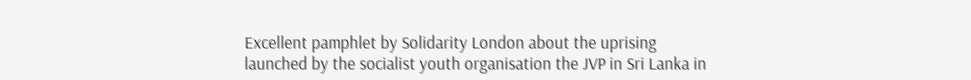Excellent pamphlet by Solidarity London about the uprising launched by the socialist youth organisation the JVP in Sri Lanka in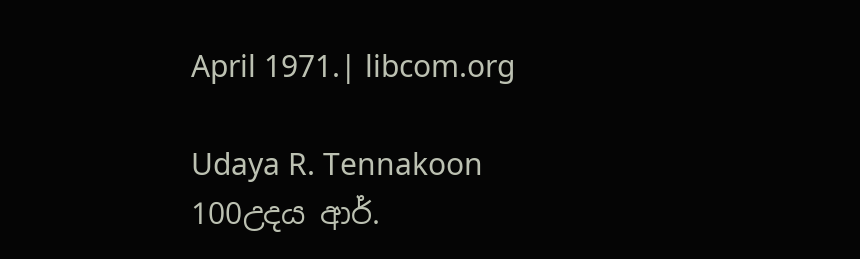April 1971.| libcom.org

Udaya R. Tennakoon 100උදය ආර්.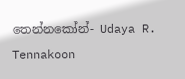තෙන්නකෝන්- Udaya R. Tennakoon